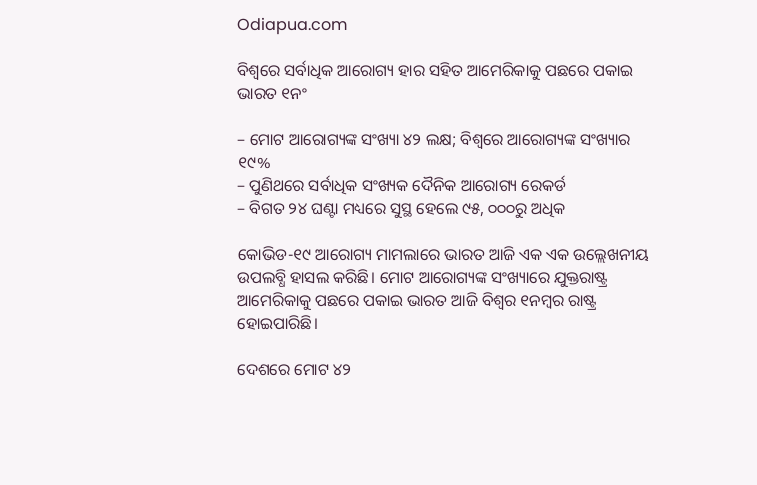Odiapua.com

ବିଶ୍ୱରେ ସର୍ବାଧିକ ଆରୋଗ୍ୟ ହାର ସହିତ ଆମେରିକାକୁ ପଛରେ ପକାଇ ଭାରତ ୧ନଂ

– ମୋଟ ଆରୋଗ୍ୟଙ୍କ ସଂଖ୍ୟା ୪୨ ଲକ୍ଷ; ବିଶ୍ୱରେ ଆରୋଗ୍ୟଙ୍କ ସଂଖ୍ୟାର ୧୯%
– ପୁଣିଥରେ ସର୍ବାଧିକ ସଂଖ୍ୟକ ଦୈନିକ ଆରୋଗ୍ୟ ରେକର୍ଡ
– ବିଗତ ୨୪ ଘଣ୍ଟା ମଧ୍ୟରେ ସୁସ୍ଥ ହେଲେ ୯୫, ୦୦୦ରୁ ଅଧିକ

କୋଭିଡ-୧୯ ଆରୋଗ୍ୟ ମାମଲାରେ ଭାରତ ଆଜି ଏକ ଏକ ଉଲ୍ଲେଖନୀୟ ଉପଲବ୍ଧି ହାସଲ କରିଛି। ମୋଟ ଆରୋଗ୍ୟଙ୍କ ସଂଖ୍ୟାରେ ଯୁକ୍ତରାଷ୍ଟ୍ର ଆମେରିକାକୁ ପଛରେ ପକାଇ ଭାରତ ଆଜି ବିଶ୍ୱର ୧ନମ୍ବର ରାଷ୍ଟ୍ର ହୋଇପାରିଛି।

ଦେଶରେ ମୋଟ ୪୨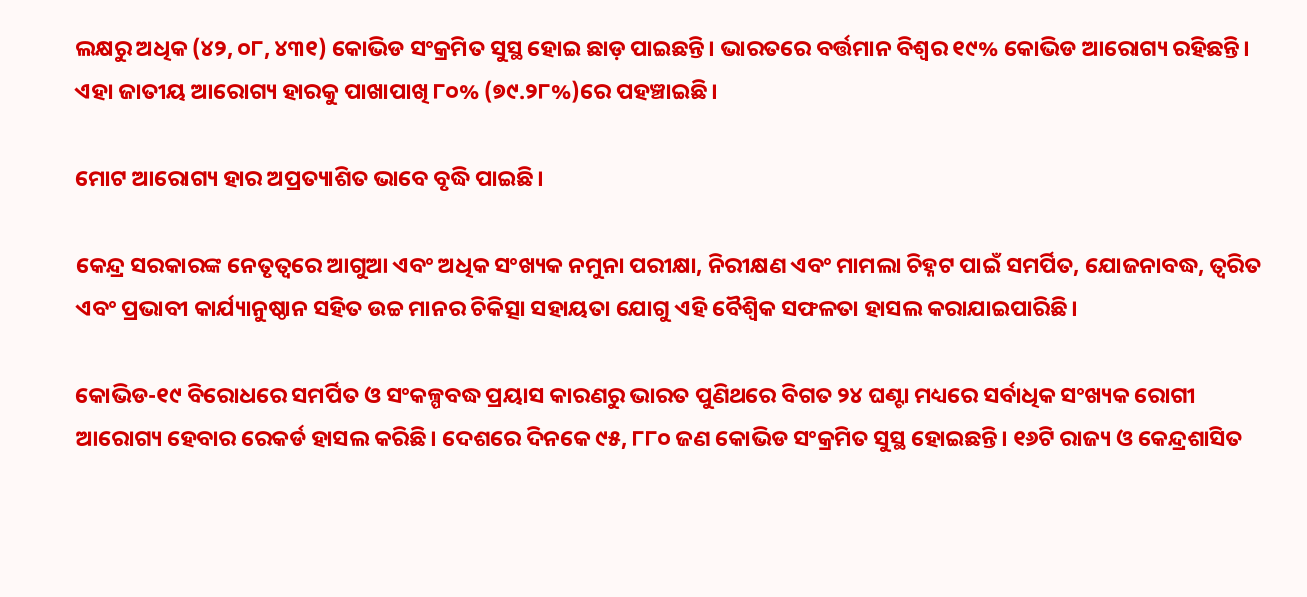ଲକ୍ଷରୁ ଅଧିକ (୪୨, ୦୮, ୪୩୧) କୋଭିଡ ସଂକ୍ରମିତ ସୁସ୍ଥ ହୋଇ ଛାଡ଼ ପାଇଛନ୍ତି। ଭାରତରେ ବର୍ତ୍ତମାନ ବିଶ୍ୱର ୧୯% କୋଭିଡ ଆରୋଗ୍ୟ ରହିଛନ୍ତି। ଏହା ଜାତୀୟ ଆରୋଗ୍ୟ ହାରକୁ ପାଖାପାଖି ୮୦% (୭୯.୨୮%)ରେ ପହଞ୍ଚାଇଛି।

ମୋଟ ଆରୋଗ୍ୟ ହାର ଅପ୍ରତ୍ୟାଶିତ ଭାବେ ବୃଦ୍ଧି ପାଇଛି।

କେନ୍ଦ୍ର ସରକାରଙ୍କ ନେତୃତ୍ୱରେ ଆଗୁଆ ଏବଂ ଅଧିକ ସଂଖ୍ୟକ ନମୁନା ପରୀକ୍ଷା, ନିରୀକ୍ଷଣ ଏବଂ ମାମଲା ଚିହ୍ନଟ ପାଇଁ ସମର୍ପିତ, ଯୋଜନାବଦ୍ଧ, ତ୍ୱରିତ ଏବଂ ପ୍ରଭାବୀ କାର୍ଯ୍ୟାନୁଷ୍ଠାନ ସହିତ ଉଚ୍ଚ ମାନର ଚିକିତ୍ସା ସହାୟତା ଯୋଗୁ ଏହି ବୈଶ୍ୱିକ ସଫଳତା ହାସଲ କରାଯାଇପାରିଛି।

କୋଭିଡ-୧୯ ବିରୋଧରେ ସମର୍ପିତ ଓ ସଂକଳ୍ପବଦ୍ଧ ପ୍ରୟାସ କାରଣରୁ ଭାରତ ପୁଣିଥରେ ବିଗତ ୨୪ ଘଣ୍ଟା ମଧ୍ୟରେ ସର୍ବାଧିକ ସଂଖ୍ୟକ ରୋଗୀ ଆରୋଗ୍ୟ ହେବାର ରେକର୍ଡ ହାସଲ କରିଛି। ଦେଶରେ ଦିନକେ ୯୫, ୮୮୦ ଜଣ କୋଭିଡ ସଂକ୍ରମିତ ସୁସ୍ଥ ହୋଇଛନ୍ତି। ୧୬ଟି ରାଜ୍ୟ ଓ କେନ୍ଦ୍ରଶାସିତ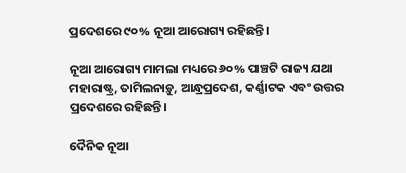ପ୍ରଦେଶରେ ୯୦% ନୂଆ ଆରୋଗ୍ୟ ରହିଛନ୍ତି।

ନୂଆ ଆରୋଗ୍ୟ ମାମଲା ମଧ୍ୟରେ ୬୦% ପାଞ୍ଚଟି ରାଜ୍ୟ ଯଥା ମହାରାଷ୍ଟ୍ର, ତାମିଲନାଡ଼ୁ, ଆନ୍ଧ୍ରପ୍ରଦେଶ, କର୍ଣ୍ଣାଟକ ଏବଂ ଉତ୍ତର ପ୍ରଦେଶରେ ରହିଛନ୍ତି।

ଦୈନିକ ନୂଆ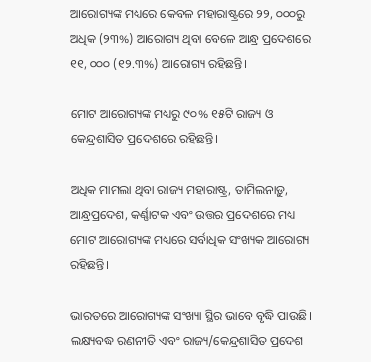ଆରୋଗ୍ୟଙ୍କ ମଧ୍ୟରେ କେବଳ ମହାରାଷ୍ଟ୍ରରେ ୨୨, ୦୦୦ରୁ ଅଧିକ (୨୩%) ଆରୋଗ୍ୟ ଥିବା ବେଳେ ଆନ୍ଧ୍ର ପ୍ରଦେଶରେ ୧୧, ୦୦୦ (୧୨.୩%) ଆରୋଗ୍ୟ ରହିଛନ୍ତି।

ମୋଟ ଆରୋଗ୍ୟଙ୍କ ମଧ୍ୟରୁ ୯୦% ୧୫ଟି ରାଜ୍ୟ ଓ କେନ୍ଦ୍ରଶାସିତ ପ୍ରଦେଶରେ ରହିଛନ୍ତି।

ଅଧିକ ମାମଲା ଥିବା ରାଜ୍ୟ ମହାରାଷ୍ଟ୍ର, ତାମିଲନାଡ଼ୁ, ଆନ୍ଧ୍ରପ୍ରଦେଶ, କର୍ଣ୍ଣାଟକ ଏବଂ ଉତ୍ତର ପ୍ରଦେଶରେ ମଧ୍ୟ ମୋଟ ଆରୋଗ୍ୟଙ୍କ ମଧ୍ୟରେ ସର୍ବାଧିକ ସଂଖ୍ୟକ ଆରୋଗ୍ୟ ରହିଛନ୍ତି।

ଭାରତରେ ଆରୋଗ୍ୟଙ୍କ ସଂଖ୍ୟା ସ୍ଥିର ଭାବେ ବୃଦ୍ଧି ପାଉଛି। ଲକ୍ଷ୍ୟବଦ୍ଧ ରଣନୀତି ଏବଂ ରାଜ୍ୟ/କେନ୍ଦ୍ରଶାସିତ ପ୍ରଦେଶ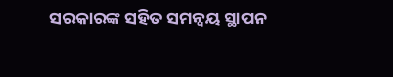ସରକାରଙ୍କ ସହିତ ସମନ୍ୱୟ ସ୍ଥାପନ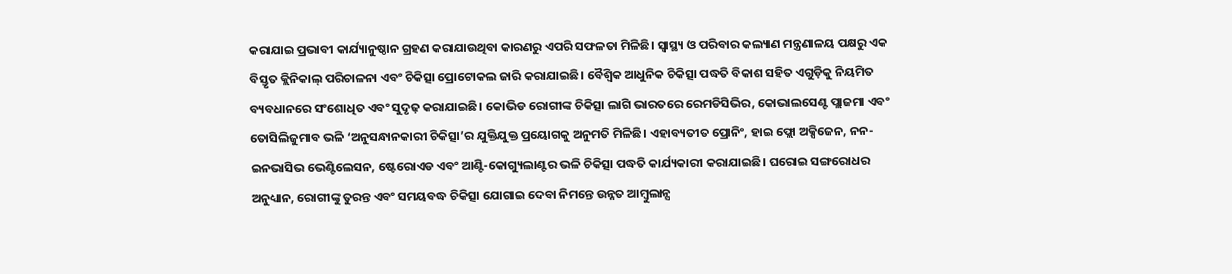କରାଯାଇ ପ୍ରଭାବୀ କାର୍ଯ୍ୟାନୁଷ୍ଠାନ ଗ୍ରହଣ କରାଯାଉଥିବା କାରଣରୁ ଏପରି ସଫଳତା ମିଳିଛି। ସ୍ୱାସ୍ଥ୍ୟ ଓ ପରିବାର କଲ୍ୟାଣ ମନ୍ତ୍ରଣାଳୟ ପକ୍ଷରୁ ଏକ ବିସ୍ତୃତ କ୍ଲିନିକାଲ୍ ପରିଚାଳନା ଏବଂ ଚିକିତ୍ସା ପ୍ରୋଟୋକଲ ଜାରି କରାଯାଇଛି। ବୈଶ୍ୱିକ ଆଧୁନିକ ଚିକିତ୍ସା ପଦ୍ଧତି ବିକାଶ ସହିତ ଏଗୁଡ଼ିକୁ ନିୟମିତ ବ୍ୟବଧାନରେ ସଂଶୋଧିତ ଏବଂ ସୁଦୃଢ଼ କରାଯାଇଛି। କୋଭିଡ ରୋଗୀଙ୍କ ଚିକିତ୍ସା ଲାଗି ଭାରତରେ ରେମଡିସିଭିର, କୋଭାଲସେଣ୍ଟ ପ୍ଲାଜମା ଏବଂ ତୋସିଲିଜୁମାବ ଭଳି ‘ଅନୁସନ୍ଧାନକାରୀ ଚିକିତ୍ସା’ର ଯୁକ୍ତିଯୁକ୍ତ ପ୍ରୟୋଗକୁ ଅନୁମତି ମିଳିଛି। ଏହାବ୍ୟତୀତ ପ୍ରୋନିଂ, ହାଇ ଫ୍ଲୋ ଅକ୍ସିଜେନ, ନନ-ଇନଭାସିଭ ଭେଣ୍ଟିଲେସନ, ଷ୍ଟେରୋଏଡ ଏବଂ ଆଣ୍ଟି-କୋଗ୍ୟୁଲାଣ୍ଟର ଭଳି ଚିକିତ୍ସା ପଦ୍ଧତି କାର୍ଯ୍ୟକାରୀ କରାଯାଇଛି। ଘରୋଇ ସଙ୍ଗରୋଧର ଅନୁଧ୍ୟାନ, ରୋଗୀଙ୍କୁ ତୁରନ୍ତ ଏବଂ ସମୟବଦ୍ଧ ଚିକିତ୍ସା ଯୋଗାଇ ଦେବା ନିମନ୍ତେ ଉନ୍ନତ ଆମ୍ବୁଲାନ୍ସ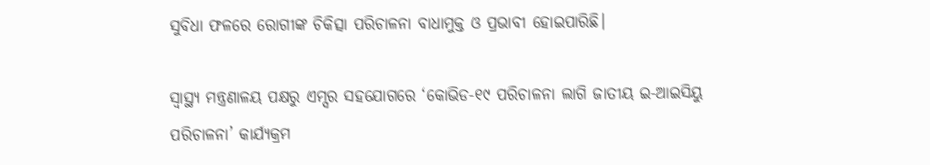ସୁବିଧା ଫଳରେ ରୋଗୀଙ୍କ ଚିକିତ୍ସା ପରିଚାଳନା ବାଧାମୁକ୍ତ ଓ ପ୍ରଭାବୀ ହୋଇପାରିଛି।

ସ୍ୱାସ୍ଥ୍ୟ ମନ୍ତ୍ରଣାଳୟ ପକ୍ଷରୁ ଏମ୍ସର ସହଯୋଗରେ ‘କୋଭିଡ-୧୯ ପରିଚାଳନା ଲାଗି ଜାତୀୟ ଇ-ଆଇସିୟୁ ପରିଚାଳନା’ କାର୍ଯ୍ୟକ୍ରମ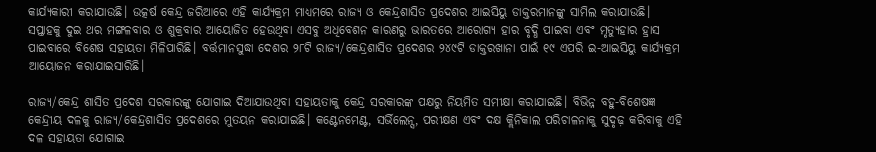କାର୍ଯ୍ୟକାରୀ କରାଯାଉଛି। ଉତ୍କର୍ଷ କେନ୍ଦ୍ର ଜରିଆରେ ଏହି କାର୍ଯ୍ୟକ୍ରମ ମାଧ୍ୟମରେ ରାଜ୍ୟ ଓ କେନ୍ଦ୍ରଶାସିତ ପ୍ରଦେଶର ଆଇସିୟୁ ଡାକ୍ତରମାନଙ୍କୁ ସାମିଲ କରାଯାଉଛି। ସପ୍ତାହକୁ ଦୁଇ ଥର ମଙ୍ଗଳବାର ଓ ଶୁକ୍ରବାର ଆୟୋଜିତ ହେଉଥିବା ଏସବୁ ଅଧିବେଶନ କାରଣରୁ ଭାରତରେ ଆରୋଗ୍ୟ ହାର ବୃଦ୍ଧି ପାଇବା ଏବଂ ମୃତ୍ୟୁହାର ହ୍ରାସ ପାଇବାରେ ବିଶେଷ ସହାୟତା ମିଳିପାରିଛି। ବର୍ତ୍ତମାନସୁଦ୍ଧା ଦେଶର ୨୮ଟି ରାଜ୍ୟ/କେନ୍ଦ୍ରଶାସିତ ପ୍ରଦେଶର ୨୪୯ଟି ଡାକ୍ତରଖାନା ପାଇଁ ୧୯ ଏପରି ଇ-ଆଇସିୟୁ କାର୍ଯ୍ୟକ୍ରମ ଆୟୋଜନ କରାଯାଇସାରିଛି।

ରାଜ୍ୟ/କେନ୍ଦ୍ର ଶାସିତ ପ୍ରଦେଶ ସରକାରଙ୍କୁ ଯୋଗାଇ ଦିଆଯାଉଥିବା ସହାୟତାକୁ କେନ୍ଦ୍ର ସରକାରଙ୍କ ପକ୍ଷରୁ ନିୟମିତ ସମୀକ୍ଷା କରାଯାଇଛି। ବିଭିନ୍ନ ବହୁ-ବିଶେଷଜ୍ଞ କେନ୍ଦ୍ରୀୟ ଦଳକୁ ରାଜ୍ୟ/କେନ୍ଦ୍ରଶାସିତ ପ୍ରଦେଶରେ ମୁତୟନ କରାଯାଇଛି। କଣ୍ଟେନମେଣ୍ଟ, ସର୍ଭିଲେନ୍ସ, ପରୀକ୍ଷଣ ଏବଂ ଦକ୍ଷ କ୍ଲିନିକାଲ ପରିଚାଳନାକୁ ସୁଦୃଢ଼ କରିବାକୁ ଏହି ଦଳ ସହାୟତା ଯୋଗାଇ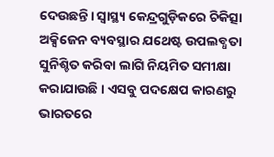ଦେଉଛନ୍ତି। ସ୍ୱାସ୍ଥ୍ୟ କେନ୍ଦ୍ରଗୁଡ଼ିକରେ ଚିକିତ୍ସା ଅକ୍ସିଜେନ ବ୍ୟବସ୍ଥାର ଯଥେଷ୍ଟ ଉପଲବ୍ଧତା ସୁନିଶ୍ଚିତ କରିବା ଲାଗି ନିୟମିତ ସମୀକ୍ଷା କରାଯାଉଛି। ଏସବୁ ପଦକ୍ଷେପ କାରଣରୁ ଭାରତରେ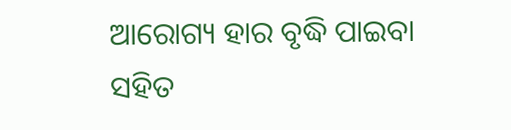ଆରୋଗ୍ୟ ହାର ବୃଦ୍ଧି ପାଇବା ସହିତ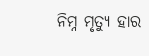ନିମ୍ନ ମୃତ୍ୟୁ ହାର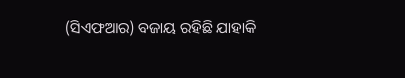(ସିଏଫଆର) ବଜାୟ ରହିଛି ଯାହାକି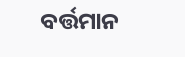ବର୍ତ୍ତମାନ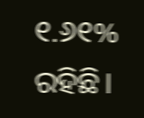୧.୬୧% ରହିଛି।